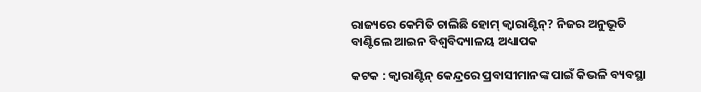ରାଜ୍ୟରେ କେମିତି ଚାଲିଛି ହୋମ୍‌ କ୍ବାରାଣ୍ଟିନ୍‌? ନିଜର ଅନୁଭୂତି ବାଣ୍ଟିଲେ ଆଇନ ବିଶ୍ବବିଦ୍ୟାଳୟ ଅଧ୍ୟାପକ

କଟକ : କ୍ବାରାଣ୍ଟିନ୍‌ କେନ୍ଦ୍ରରେ ପ୍ରବାସୀମାନଙ୍କ ପାଇଁ କିଭଳି ବ୍ୟବସ୍ଥା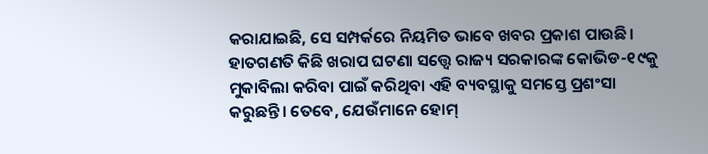କରାଯାଇଛି, ସେ ସମ୍ପର୍କରେ ନିୟମିତ ଭାବେ ଖବର ପ୍ରକାଶ ପାଉଛି। ହାତଗଣତି କିଛି ଖରାପ ଘଟଣା ସତ୍ତ୍ବେ ରାଜ୍ୟ ସରକାରଙ୍କ କୋଭିଡ-୧୯କୁ ମୁକାବିଲା କରିବା ପାଇଁ କରିଥିବା ଏହି ବ୍ୟବସ୍ଥାକୁ ସମସ୍ତେ ପ୍ରଶଂସା କରୁଛନ୍ତି। ତେବେ, ଯେଉଁମାନେ ହୋମ୍‌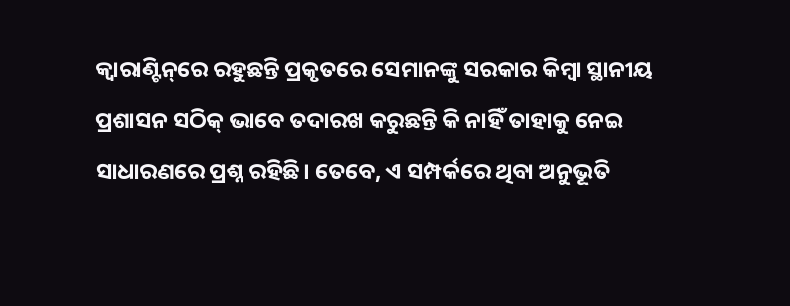କ୍ବାରାଣ୍ଟିନ୍‌ରେ ରହୁଛନ୍ତି ପ୍ରକୃତରେ ସେମାନଙ୍କୁ ସରକାର କିମ୍ବା ସ୍ଥାନୀୟ ପ୍ରଶାସନ ସଠିକ୍‌ ଭାବେ ତଦାରଖ କରୁଛନ୍ତି କି ନାହିଁ ତାହାକୁ ନେଇ ସାଧାରଣରେ ପ୍ରଶ୍ନ ରହିଛି। ତେବେ, ଏ ସମ୍ପର୍କରେ ଥିବା ଅନୁଭୂତି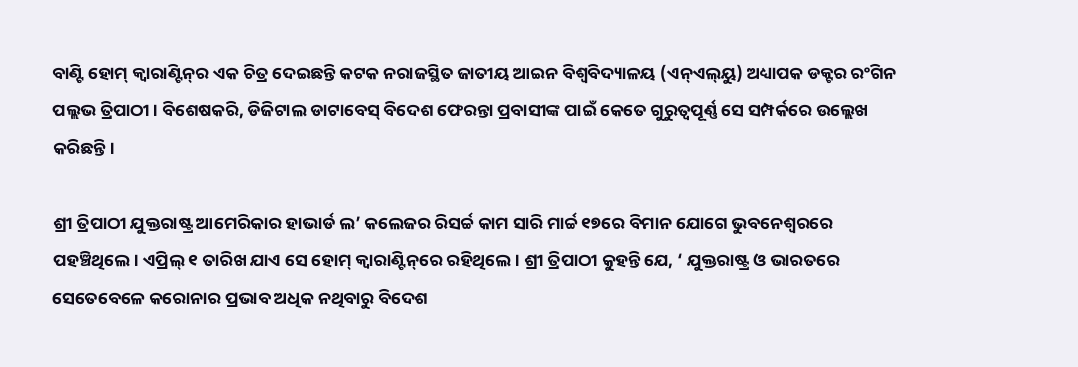ବାଣ୍ଟି ହୋମ୍ କ୍ବାରାଣ୍ଟିନ୍‌ର ଏକ ଚିତ୍ର ଦେଇଛନ୍ତି କଟକ ନରାଜସ୍ଥିତ ଜାତୀୟ ଆଇନ ବିଶ୍ବବିଦ୍ୟାଳୟ (ଏନ୍‌ଏଲ୍‌ୟୁ) ଅଧ୍ୟାପକ ଡକ୍ଟର ରଂଗିନ ପଲ୍ଲଭ ତ୍ରିପାଠୀ। ବିଶେଷକରି, ଡିଜିଟାଲ ଡାଟାବେସ୍‌ ବିଦେଶ ଫେରନ୍ତା ପ୍ରବାସୀଙ୍କ ପାଇଁ କେତେ ଗୁରୁତ୍ବପୂର୍ଣ୍ଣ ସେ ସମ୍ପର୍କରେ ଉଲ୍ଲେଖ କରିଛନ୍ତି।

ଶ୍ରୀ ତ୍ରିପାଠୀ ଯୁକ୍ତରାଷ୍ଟ୍ର ଆମେରିକାର ହାଭାର୍ଡ ଲ’ କଲେଜର ରିସର୍ଚ୍ଚ କାମ ସାରି ମାର୍ଚ୍ଚ ୧୭ରେ ବିମାନ ଯୋଗେ ଭୁବନେଶ୍ବରରେ ପହଞ୍ଚିଥିଲେ। ଏପ୍ରିଲ୍‌ ୧ ତାରିଖ ଯାଏ ସେ ହୋମ୍‌ କ୍ବାରାଣ୍ଟିନ୍‌ରେ ରହିଥିଲେ। ଶ୍ରୀ ତ୍ରିପାଠୀ କୁହନ୍ତି ଯେ, ‘ ଯୁକ୍ତରାଷ୍ଟ୍ର ଓ ଭାରତରେ ସେତେବେଳେ କରୋନାର ପ୍ରଭାବ ଅଧିକ ନଥିବାରୁ ବିଦେଶ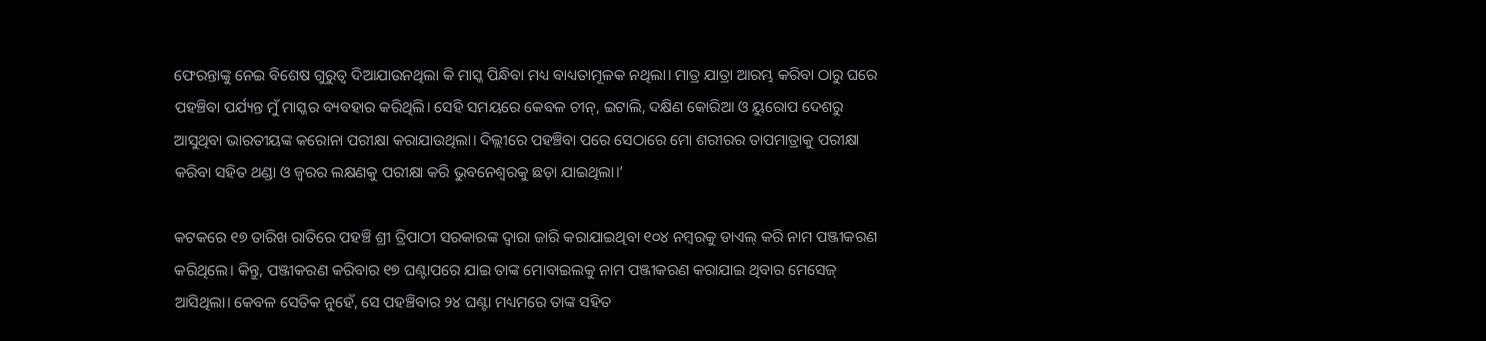ଫେରନ୍ତାଙ୍କୁ ନେଇ ‌ବିଶେଷ ଗୁରୁତ୍ବ ଦିଆଯାଉନଥିଲା କି ମାସ୍କ ପିନ୍ଧିବା ମଧ୍ୟ ବାଧ୍ୟତାମୂଳକ ନଥିଲା। ମାତ୍ର ଯାତ୍ରା ଆରମ୍ଭ କରିବା ଠାରୁ ଘରେ ପହଞ୍ଚିବା ପର୍ଯ୍ୟନ୍ତ ମୁଁ ମାସ୍କର ବ୍ୟବହାର କରିଥିଲି। ସେହି ସମୟରେ କେବଳ ଚୀନ୍‌, ଇଟାଲି, ଦକ୍ଷିଣ କୋରିଆ ଓ ୟୁରୋପ ଦେଶରୁ ଆସୁଥିବା ଭାରତୀୟଙ୍କ କରୋନା ପରୀକ୍ଷା କରାଯାଉଥିଲା। ଦିଲ୍ଲୀରେ ପହଞ୍ଚିବା ପରେ ସେଠାରେ ମୋ ଶରୀରର ତାପମାତ୍ରାକୁ ପରୀକ୍ଷା କରିବା ସହିତ ଥଣ୍ଡା ଓ ଜ୍ବରର ଲକ୍ଷଣକୁ ପରୀକ୍ଷା କରି ଭୁବନେଶ୍ବରକୁ ଛଡ଼ା ଯାଇଥିଲା।’

କଟକରେ ୧୭ ତାରିଖ ରାତିରେ ପହଞ୍ଚି ଶ୍ରୀ ତ୍ରିପାଠୀ ସରକାରଙ୍କ ଦ୍ବାରା ଜାରି କରାଯାଇଥିବା ୧୦୪ ନମ୍ବରକୁ ଡାଏଲ୍‌ କରି ‌ନାମ ପଞ୍ଜୀକରଣ କରିଥିଲେ। କିନ୍ତୁ, ପଞ୍ଜୀକରଣ କରିବାର ୧୭ ଘଣ୍ଟାପରେ ଯାଇ ତାଙ୍କ ମୋବାଇଲକୁ ନାମ ପଞ୍ଜୀକରଣ କରାଯାଇ ଥିବାର ମେସେଜ୍‌ ଆସିଥିଲା। କେବଳ ସେତିକ ନୁହେଁ, ସେ ପହଞ୍ଚିବାର ୨୪ ଘଣ୍ଟା ମଧ୍ୟମରେ ତାଙ୍କ ସହିତ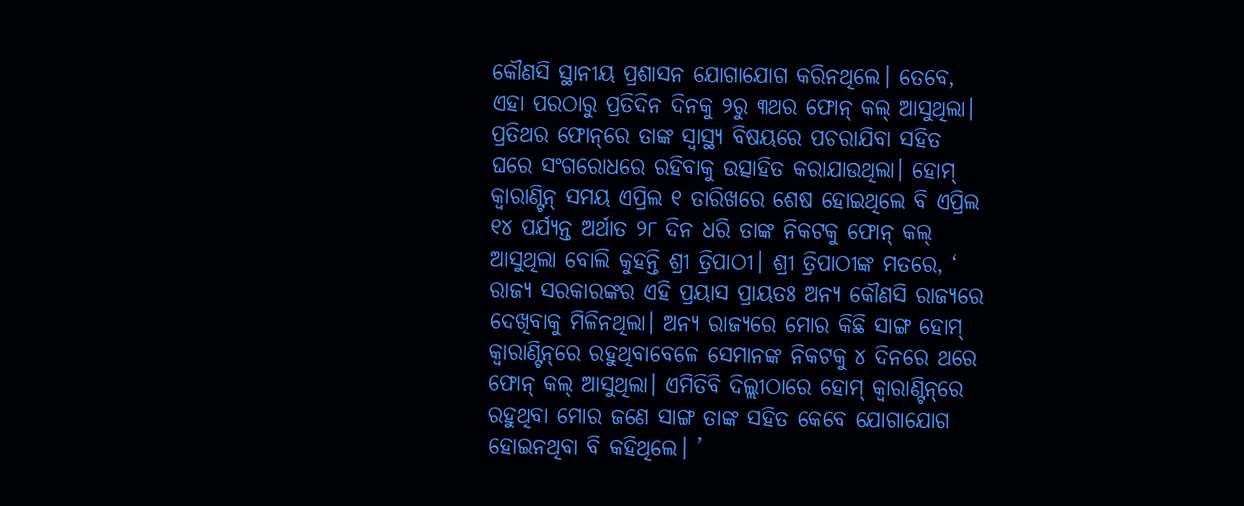କୌଣସି ସ୍ଥାନୀୟ ପ୍ରଶାସନ ଯୋଗାଯୋଗ କରିନଥିଲେ। ତେବେ, ଏହା ପରଠାରୁ ପ୍ରତିଦିନ ଦିନକୁ ୨ରୁ ୩ଥର ଫୋନ୍‌ କଲ୍‌ ଆସୁଥିଲା। ପ୍ରତିଥର ଫୋନ୍‌ରେ ତାଙ୍କ ସ୍ବାସ୍ଥ୍ୟ ବିଷୟରେ ପଚରାଯିବା ସହିତ ଘରେ ସଂଗରୋଧରେ ରହିବାକୁ ଉତ୍ସାହିତ କରାଯାଉଥିଲା। ହୋମ୍‌ କ୍ବା‌ରାଣ୍ଟିନ୍‌ ସମୟ ଏପ୍ରିଲ ୧ ତାରିଖରେ ଶେଷ ହୋଇଥିଲେ ବି ଏପ୍ରିଲ ୧୪ ପର୍ଯ୍ୟନ୍ତ ଅର୍ଥାତ ୨୮ ଦିନ ଧରି ତାଙ୍କ ନିକଟକୁ ଫୋନ୍‌ କଲ୍ ଆସୁଥିଲା ବୋଲି କୁହନ୍ତି ଶ୍ରୀ ତ୍ରିପାଠୀ। ଶ୍ରୀ ତ୍ରିପାଠୀଙ୍କ ମତରେ, ‘ ରାଜ୍ୟ ସରକାରଙ୍କର ଏହି ପ୍ରୟାସ ପ୍ରାୟତଃ ଅନ୍ୟ କୌଣସି ରାଜ୍ୟରେ ଦେଖିବାକୁ ମିଳିନଥିଲା। ଅନ୍ୟ ରାଜ୍ୟରେ ମୋର କିଛି ସାଙ୍ଗ ହୋମ୍ କ୍ବାରାଣ୍ଟିନ୍‌ରେ ରହୁଥିବାବେଳେ ସେମାନଙ୍କ ନିକଟକୁ ୪ ଦିନରେ ଥରେ ଫୋନ୍‌ କଲ୍‌ ଆସୁଥିଲା। ଏମିତିବି ଦିଲ୍ଲୀଠାରେ ହୋମ୍‌ କ୍ବାରାଣ୍ଟିନ୍‌ରେ ରହୁଥିବା ମୋର ଜଣେ ସାଙ୍ଗ ତାଙ୍କ ସହିତ କେବେ ଯୋଗାଯୋଗ ହୋଇନଥିବ‌ା ବି କହିଥିଲେ। ’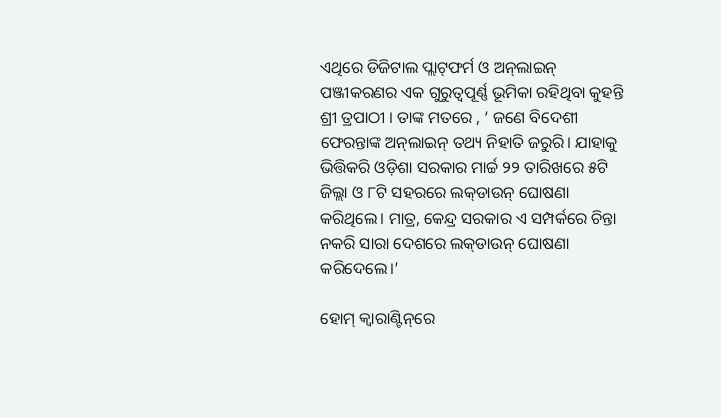ଏଥିରେ ଡିଜିଟାଲ ପ୍ଲାଟ୍‌ଫର୍ମ ଓ ଅନ୍‌ଲାଇନ୍‌ ପଞ୍ଜୀକରଣର ଏକ ଗୁରୁତ୍ବପୂର୍ଣ୍ଣ ଭୂମିକା ରହିଥିବା କୁହନ୍ତି ଶ୍ରୀ ତ୍ରପାଠୀ । ତାଙ୍କ ମତରେ , ‘ ଜଣେ ବିଦେଶୀ ଫେରନ୍ତାଙ୍କ ଅନ୍‌ଲାଇନ୍‌ ତଥ୍ୟ ନିହାତି ଜରୁରି। ଯାହାକୁ ଭିତ୍ତିକରି ଓଡ଼ିଶା ସରକାର ମାର୍ଚ୍ଚ ୨୨ ତାରିଖରେ ୫ଟି ଜିଲ୍ଲା ଓ ୮ଟି ସହରରେ ଲକ୍‌ଡାଉନ୍‌ ଘୋଷଣା କରିଥିଲେ। ମାତ୍ର, କେନ୍ଦ୍ର ସରକାର ଏ ସମ୍ପର୍କରେ ଚିନ୍ତା ନକରି ସାରା ଦେଶରେ ଲକ୍‌ଡାଉନ୍‌ ଘୋଷଣା କରିଦେଲେ।’

ହୋମ୍‌ କ୍ବାରାଣ୍ଟିନ୍‌ରେ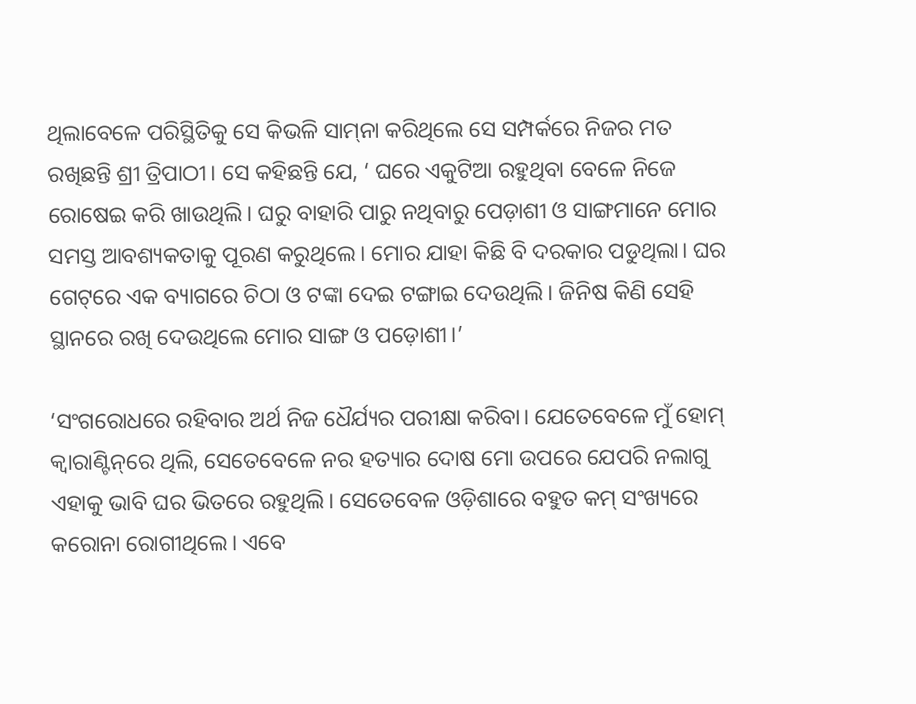ଥିଲାବେଳେ ପରିସ୍ଥିତିକୁ ସେ କିଭଳି ସାମ୍‌ନା କରିଥିଲେ ସେ ସମ୍ପର୍କରେ ନିଜର ମତ ରଖିଛନ୍ତି ଶ୍ରୀ ତ୍ରିପାଠୀ। ସେ କହିଛନ୍ତି ଯେ, ‘ ଘରେ ଏକୁଟିଆ ରହୁଥିବା ବେଳେ ନିଜେ ରୋଷେଇ କରି ଖାଉଥିଲି। ଘରୁ ବାହାରି ପାରୁ ନଥିବାରୁ ପ‌େଡ଼ାଶୀ ଓ ସାଙ୍ଗମାନେ ମୋର ସମସ୍ତ ଆବଶ୍ୟକତାକୁ ପୂରଣ କରୁଥିଲେ। ମୋର ଯାହା କିଛି ବି ଦରକାର ପଡୁଥିଲା। ଘର ଗେଟ୍‌ରେ ଏକ ବ୍ୟାଗରେ ଚିଠା ଓ ଟଙ୍କା ଦେଇ ଟଙ୍ଗାଇ ଦେଉଥିଲି। ଜିନିଷ କିଣି ସେହି ସ୍ଥାନରେ ରଖି ଦେଉଥିଲେ ମୋର ସାଙ୍ଗ ଓ ପଡ଼ୋଶୀ।’

‘ସଂଗରୋଧରେ ରହିବାର ଅର୍ଥ ନିଜ ଧୈର୍ଯ୍ୟର ପରୀକ୍ଷା କରିବା। ଯେତେବେଳେ ମୁଁ ହୋମ୍‌ କ୍ବାରାଣ୍ଟିନ୍‌ରେ ଥିଲି, ସେତେବେଳେ ନର ହତ୍ୟାର ଦୋଷ ମୋ ଉପରେ ଯେପରି ନଲାଗୁ ଏହାକୁ ଭାବି ଘର ଭିତରେ ରହୁଥିଲି। ସେତେବେଳ ଓଡ଼ିଶାରେ ବହୁତ କମ୍‌ ସଂଖ୍ୟରେ କରୋନା ରୋଗୀଥିଲେ। ଏବେ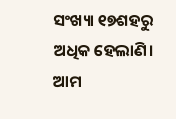ସଂଖ୍ୟା ୧୭ଶହରୁ ଅଧିକ ହେଲାଣି। ଆମ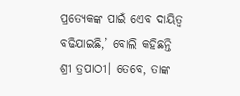ପ୍ରତ୍ୟେକଙ୍କ ପାଇଁ ଏ‌େବ ଦାୟିତ୍ବ ବଢିଯାଇଛି,’ ବୋଲି କହିଛନ୍ତି ଶ୍ରୀ ତ୍ରପାଠୀ। ତେବେ, ତାଙ୍କ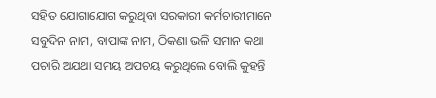ସହିତ ଯୋଗାଯୋଗ କରୁଥିବା ସରକାରୀ କର୍ମଚାରୀମାନେ ସବୁଦିନ ନାମ, ବାପାଙ୍କ ନାମ, ଠିକଣା ଭଳି ସମାନ କଥା ପଚାରି ଅଯଥା ସମୟ ଅପଚୟ କରୁଥିଲେ ବୋଲି କୁହନ୍ତି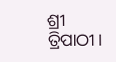ଶ୍ରୀ ତ୍ରିପାଠୀ।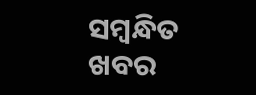ସମ୍ବନ୍ଧିତ ଖବର